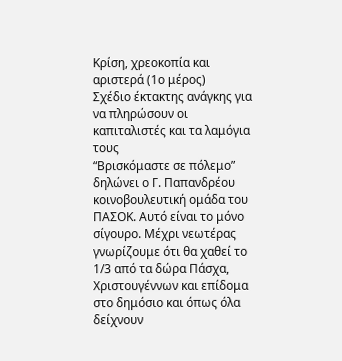Κρίση, χρεοκοπία και αριστερά (1ο μέρος)
Σχέδιο έκτακτης ανάγκης για να πληρώσουν οι καπιταλιστές και τα λαμόγια τους
“Βρισκόμαστε σε πόλεμο” δηλώνει ο Γ. Παπανδρέου κοινοβουλευτική ομάδα του ΠΑΣΟΚ. Αυτό είναι το μόνο σίγουρο. Μέχρι νεωτέρας γνωρίζουμε ότι θα χαθεί το 1/3 από τα δώρα Πάσχα, Χριστουγέννων και επίδομα στο δημόσιο και όπως όλα δείχνουν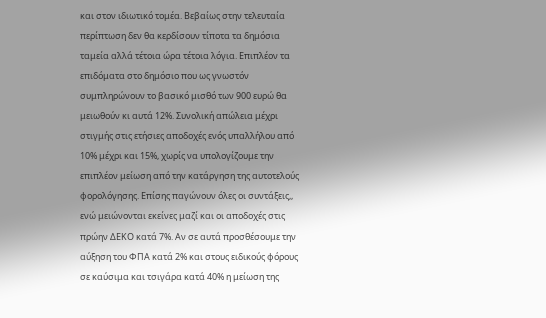και στον ιδιωτικό τομέα. Βεβαίως στην τελευταία περίπτωση δεν θα κερδίσουν τίποτα τα δημόσια ταμεία αλλά τέτοια ώρα τέτοια λόγια. Επιπλέον τα επιδόματα στο δημόσιο που ως γνωστόν συμπληρώνουν το βασικό μισθό των 900 ευρώ θα μειωθούν κι αυτά 12%. Συνολική απώλεια μέχρι στιγμής στις ετήσιες αποδοχές ενός υπαλλήλου από 10% μέχρι και 15%, χωρίς να υπολογίζουμε την επιπλέον μείωση από την κατάργηση της αυτοτελούς φορολόγησης. Επίσης παγώνουν όλες οι συντάξεις,, ενώ μειώνονται εκείνες μαζί και οι αποδοχές στις πρώην ΔΕΚΟ κατά 7%. Αν σε αυτά προσθέσουμε την αύξηση του ΦΠΑ κατά 2% και στους ειδικούς φόρους σε καύσιμα και τσιγάρα κατά 40% η μείωση της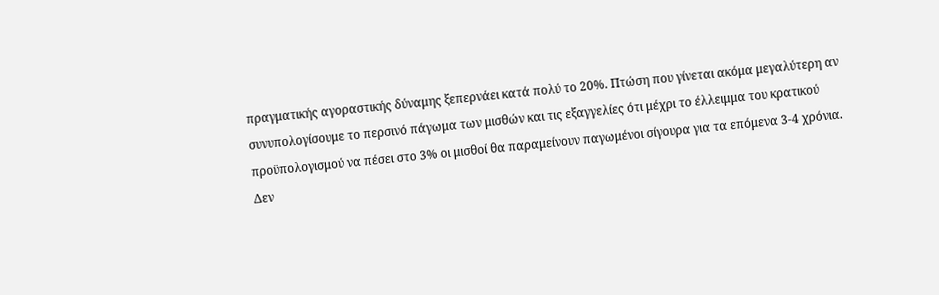πραγματικής αγοραστικής δύναμης ξεπερνάει κατά πολύ το 20%. Πτώση που γίνεται ακόμα μεγαλύτερη αν συνυπολογίσουμε το περσινό πάγωμα των μισθών και τις εξαγγελίες ότι μέχρι το έλλειμμα του κρατικού προϋπολογισμού να πέσει στο 3% οι μισθοί θα παραμείνουν παγωμένοι σίγουρα για τα επόμενα 3-4 χρόνια.
Δεν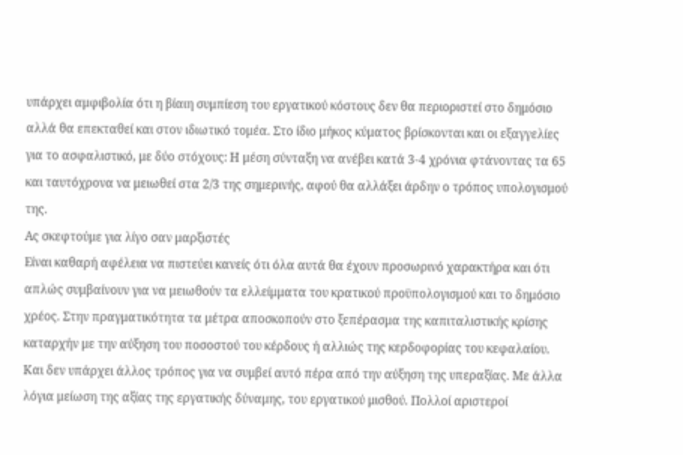υπάρχει αμφιβολία ότι η βίαιη συμπίεση του εργατικού κόστους δεν θα περιοριστεί στο δημόσιο αλλά θα επεκταθεί και στον ιδιωτικό τομέα. Στο ίδιο μήκος κύματος βρίσκονται και οι εξαγγελίες για το ασφαλιστικό, με δύο στόχους: Η μέση σύνταξη να ανέβει κατά 3-4 χρόνια φτάνοντας τα 65 και ταυτόχρονα να μειωθεί στα 2/3 της σημερινής, αφού θα αλλάξει άρδην ο τρόπος υπολογισμού της.
Ας σκεφτούμε για λίγο σαν μαρξιστές
Είναι καθαρή αφέλεια να πιστεύει κανείς ότι όλα αυτά θα έχουν προσωρινό χαρακτήρα και ότι απλώς συμβαίνουν για να μειωθούν τα ελλείμματα του κρατικού προϋπολογισμού και το δημόσιο χρέος. Στην πραγματικότητα τα μέτρα αποσκοπούν στο ξεπέρασμα της καπιταλιστικής κρίσης καταρχήν με την αύξηση του ποσοστού του κέρδους ή αλλιώς της κερδοφορίας του κεφαλαίου. Και δεν υπάρχει άλλος τρόπος για να συμβεί αυτό πέρα από την αύξηση της υπεραξίας. Με άλλα λόγια μείωση της αξίας της εργατικής δύναμης, του εργατικού μισθού. Πολλοί αριστεροί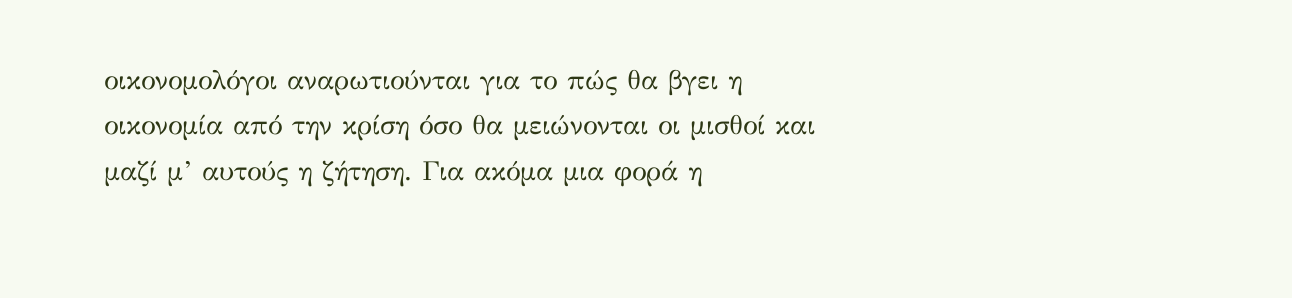οικονομολόγοι αναρωτιούνται για το πώς θα βγει η οικονομία από την κρίση όσο θα μειώνονται οι μισθοί και μαζί μ’ αυτούς η ζήτηση. Για ακόμα μια φορά η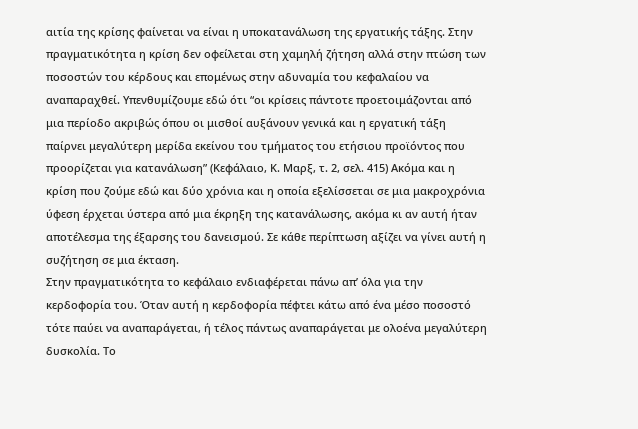αιτία της κρίσης φαίνεται να είναι η υποκατανάλωση της εργατικής τάξης. Στην πραγματικότητα η κρίση δεν οφείλεται στη χαμηλή ζήτηση αλλά στην πτώση των ποσοστών του κέρδους και επομένως στην αδυναμία του κεφαλαίου να αναπαραχθεί. Υπενθυμίζουμε εδώ ότι “οι κρίσεις πάντοτε προετοιμάζονται από μια περίοδο ακριβώς όπου οι μισθοί αυξάνουν γενικά και η εργατική τάξη παίρνει μεγαλύτερη μερίδα εκείνου του τμήματος του ετήσιου προϊόντος που προορίζεται για κατανάλωση” (Κεφάλαιο, Κ. Μαρξ, τ. 2, σελ. 415) Ακόμα και η κρίση που ζούμε εδώ και δύο χρόνια και η οποία εξελίσσεται σε μια μακροχρόνια ύφεση έρχεται ύστερα από μια έκρηξη της κατανάλωσης, ακόμα κι αν αυτή ήταν αποτέλεσμα της έξαρσης του δανεισμού. Σε κάθε περίπτωση αξίζει να γίνει αυτή η συζήτηση σε μια έκταση.
Στην πραγματικότητα το κεφάλαιο ενδιαφέρεται πάνω απ’ όλα για την κερδοφορία του. Όταν αυτή η κερδοφορία πέφτει κάτω από ένα μέσο ποσοστό τότε παύει να αναπαράγεται, ή τέλος πάντως αναπαράγεται με ολοένα μεγαλύτερη δυσκολία. Το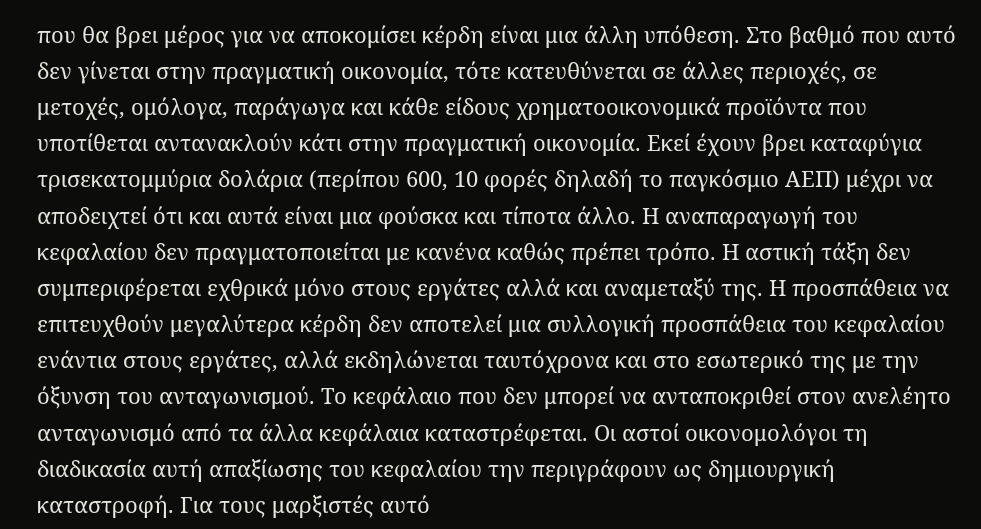που θα βρει μέρος για να αποκομίσει κέρδη είναι μια άλλη υπόθεση. Στο βαθμό που αυτό δεν γίνεται στην πραγματική οικονομία, τότε κατευθύνεται σε άλλες περιοχές, σε μετοχές, ομόλογα, παράγωγα και κάθε είδους χρηματοοικονομικά προϊόντα που υποτίθεται αντανακλούν κάτι στην πραγματική οικονομία. Εκεί έχουν βρει καταφύγια τρισεκατομμύρια δολάρια (περίπου 600, 10 φορές δηλαδή το παγκόσμιο ΑΕΠ) μέχρι να αποδειχτεί ότι και αυτά είναι μια φούσκα και τίποτα άλλο. Η αναπαραγωγή του κεφαλαίου δεν πραγματοποιείται με κανένα καθώς πρέπει τρόπο. Η αστική τάξη δεν συμπεριφέρεται εχθρικά μόνο στους εργάτες αλλά και αναμεταξύ της. Η προσπάθεια να επιτευχθούν μεγαλύτερα κέρδη δεν αποτελεί μια συλλογική προσπάθεια του κεφαλαίου ενάντια στους εργάτες, αλλά εκδηλώνεται ταυτόχρονα και στο εσωτερικό της με την όξυνση του ανταγωνισμού. Το κεφάλαιο που δεν μπορεί να ανταποκριθεί στον ανελέητο ανταγωνισμό από τα άλλα κεφάλαια καταστρέφεται. Οι αστοί οικονομολόγοι τη διαδικασία αυτή απαξίωσης του κεφαλαίου την περιγράφουν ως δημιουργική καταστροφή. Για τους μαρξιστές αυτό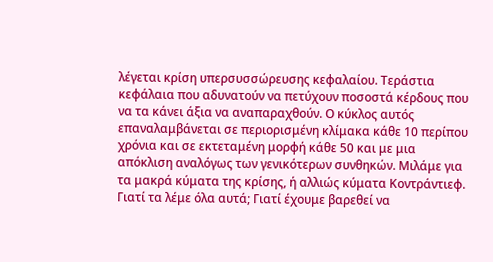λέγεται κρίση υπερσυσσώρευσης κεφαλαίου. Τεράστια κεφάλαια που αδυνατούν να πετύχουν ποσοστά κέρδους που να τα κάνει άξια να αναπαραχθούν. Ο κύκλος αυτός επαναλαμβάνεται σε περιορισμένη κλίμακα κάθε 10 περίπου χρόνια και σε εκτεταμένη μορφή κάθε 50 και με μια απόκλιση αναλόγως των γενικότερων συνθηκών. Μιλάμε για τα μακρά κύματα της κρίσης, ή αλλιώς κύματα Κοντράντιεφ.
Γιατί τα λέμε όλα αυτά; Γιατί έχουμε βαρεθεί να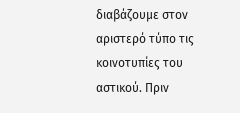διαβάζουμε στον αριστερό τύπο τις κοινοτυπίες του αστικού. Πριν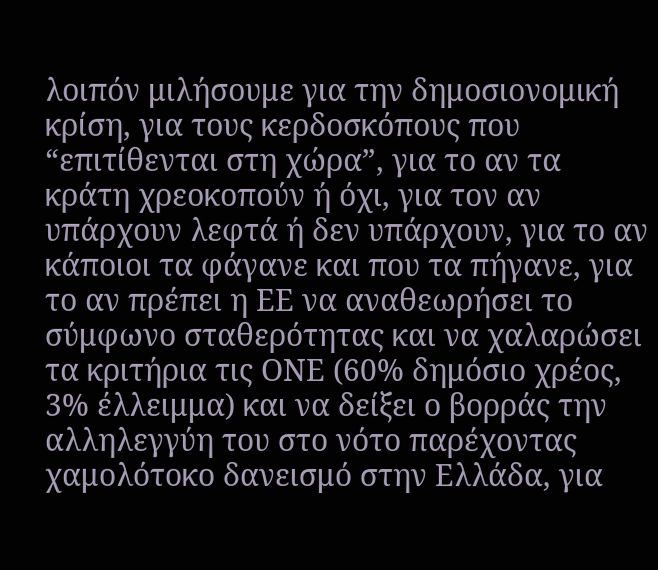λοιπόν μιλήσουμε για την δημοσιονομική κρίση, για τους κερδοσκόπους που “επιτίθενται στη χώρα”, για το αν τα κράτη χρεοκοπούν ή όχι, για τον αν υπάρχουν λεφτά ή δεν υπάρχουν, για το αν κάποιοι τα φάγανε και που τα πήγανε, για το αν πρέπει η ΕΕ να αναθεωρήσει το σύμφωνο σταθερότητας και να χαλαρώσει τα κριτήρια τις ΟΝΕ (60% δημόσιο χρέος, 3% έλλειμμα) και να δείξει ο βορράς την αλληλεγγύη του στο νότο παρέχοντας χαμολότοκο δανεισμό στην Ελλάδα, για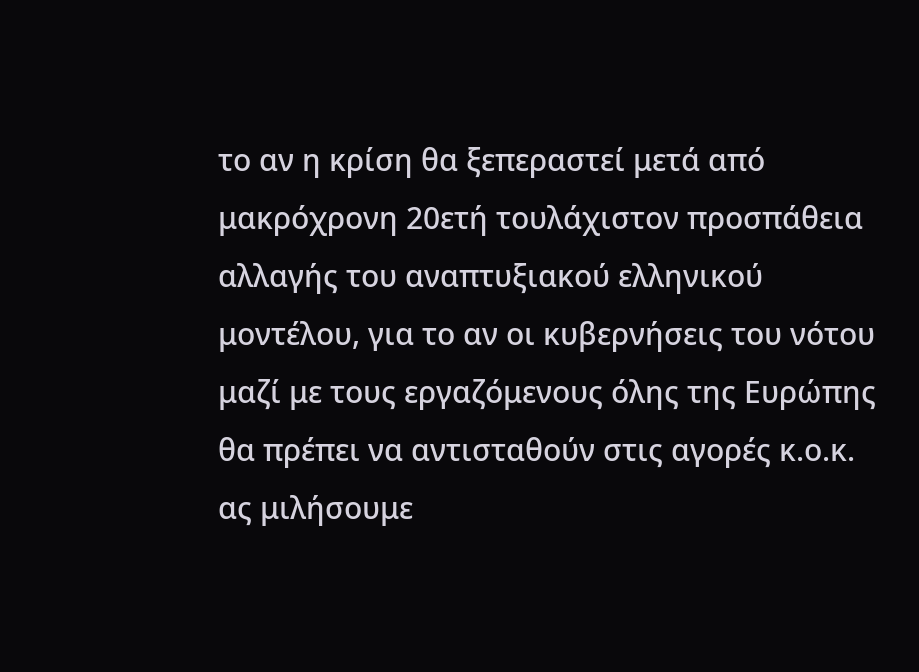το αν η κρίση θα ξεπεραστεί μετά από μακρόχρονη 20ετή τουλάχιστον προσπάθεια αλλαγής του αναπτυξιακού ελληνικού μοντέλου, για το αν οι κυβερνήσεις του νότου μαζί με τους εργαζόμενους όλης της Ευρώπης θα πρέπει να αντισταθούν στις αγορές κ.ο.κ. ας μιλήσουμε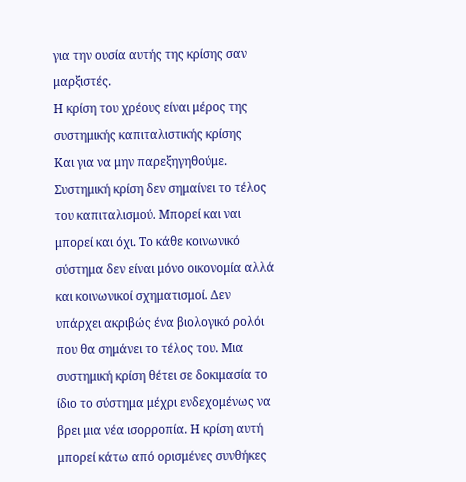για την ουσία αυτής της κρίσης σαν μαρξιστές.
Η κρίση του χρέους είναι μέρος της συστημικής καπιταλιστικής κρίσης
Και για να μην παρεξηγηθούμε. Συστημική κρίση δεν σημαίνει το τέλος του καπιταλισμού. Μπορεί και ναι μπορεί και όχι. Το κάθε κοινωνικό σύστημα δεν είναι μόνο οικονομία αλλά και κοινωνικοί σχηματισμοί. Δεν υπάρχει ακριβώς ένα βιολογικό ρολόι που θα σημάνει το τέλος του. Μια συστημική κρίση θέτει σε δοκιμασία το ίδιο το σύστημα μέχρι ενδεχομένως να βρει μια νέα ισορροπία. Η κρίση αυτή μπορεί κάτω από ορισμένες συνθήκες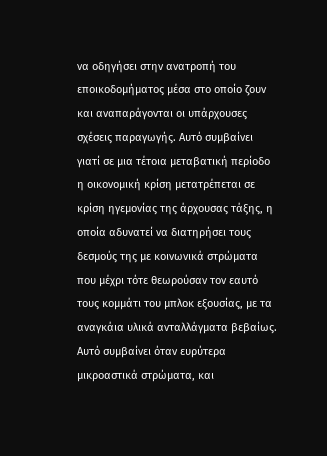να οδηγήσει στην ανατροπή του εποικοδομήματος μέσα στο οποίο ζουν και αναπαράγονται οι υπάρχουσες σχέσεις παραγωγής. Αυτό συμβαίνει γιατί σε μια τέτοια μεταβατική περίοδο η οικονομική κρίση μετατρέπεται σε κρίση ηγεμονίας της άρχουσας τάξης, η οποία αδυνατεί να διατηρήσει τους δεσμούς της με κοινωνικά στρώματα που μέχρι τότε θεωρούσαν τον εαυτό τους κομμάτι του μπλοκ εξουσίας, με τα αναγκάια υλικά ανταλλάγματα βεβαίως. Αυτό συμβαίνει όταν ευρύτερα μικροαστικά στρώματα, και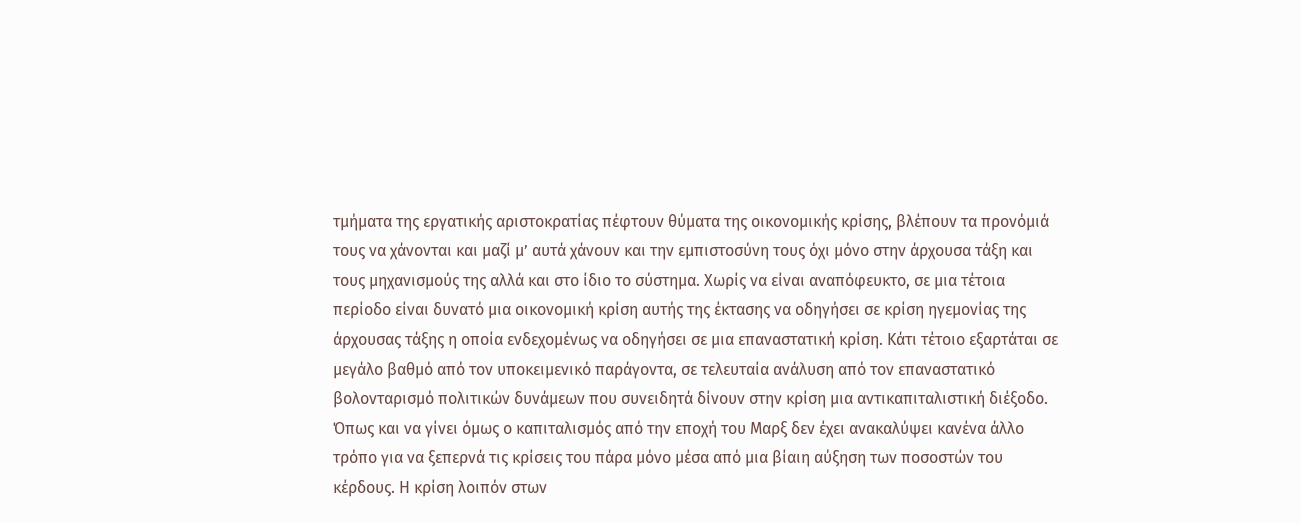τμήματα της εργατικής αριστοκρατίας πέφτουν θύματα της οικονομικής κρίσης, βλέπουν τα προνόμιά τους να χάνονται και μαζί μ’ αυτά χάνουν και την εμπιστοσύνη τους όχι μόνο στην άρχουσα τάξη και τους μηχανισμούς της αλλά και στο ίδιο το σύστημα. Χωρίς να είναι αναπόφευκτο, σε μια τέτοια περίοδο είναι δυνατό μια οικονομική κρίση αυτής της έκτασης να οδηγήσει σε κρίση ηγεμονίας της άρχουσας τάξης η οποία ενδεχομένως να οδηγήσει σε μια επαναστατική κρίση. Κάτι τέτοιο εξαρτάται σε μεγάλο βαθμό από τον υποκειμενικό παράγοντα, σε τελευταία ανάλυση από τον επαναστατικό βολονταρισμό πολιτικών δυνάμεων που συνειδητά δίνουν στην κρίση μια αντικαπιταλιστική διέξοδο.
Όπως και να γίνει όμως ο καπιταλισμός από την εποχή του Μαρξ δεν έχει ανακαλύψει κανένα άλλο τρόπο για να ξεπερνά τις κρίσεις του πάρα μόνο μέσα από μια βίαιη αύξηση των ποσοστών του κέρδους. Η κρίση λοιπόν στων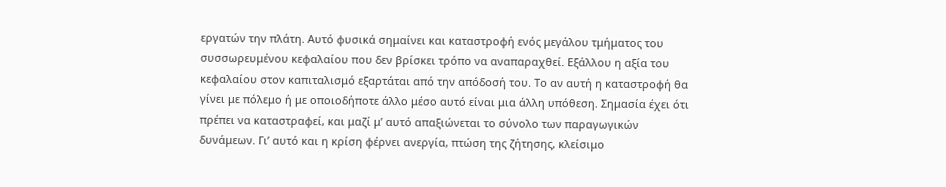εργατών την πλάτη. Αυτό φυσικά σημαίνει και καταστροφή ενός μεγάλου τμήματος του συσσωρευμένου κεφαλαίου που δεν βρίσκει τρόπο να αναπαραχθεί. Εξάλλου η αξία του κεφαλαίου στον καπιταλισμό εξαρτάται από την απόδοσή του. Το αν αυτή η καταστροφή θα γίνει με πόλεμο ή με οποιοδήποτε άλλο μέσο αυτό είναι μια άλλη υπόθεση. Σημασία έχει ότι πρέπει να καταστραφεί, και μαζί μ’ αυτό απαξιώνεται το σύνολο των παραγωγικών δυνάμεων. Γι’ αυτό και η κρίση φέρνει ανεργία, πτώση της ζήτησης, κλείσιμο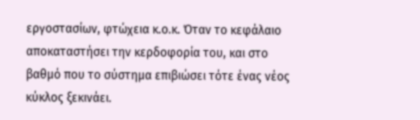εργοστασίων, φτώχεια κ.ο.κ. Όταν το κεφάλαιο αποκαταστήσει την κερδοφορία του, και στο βαθμό που το σύστημα επιβιώσει τότε ένας νέος κύκλος ξεκινάει.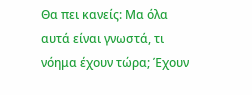Θα πει κανείς: Μα όλα αυτά είναι γνωστά, τι νόημα έχουν τώρα; Έχουν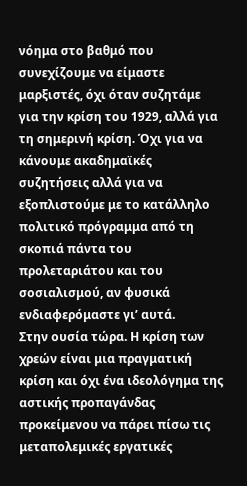νόημα στο βαθμό που συνεχίζουμε να είμαστε μαρξιστές, όχι όταν συζητάμε για την κρίση του 1929, αλλά για τη σημερινή κρίση. Όχι για να κάνουμε ακαδημαϊκές συζητήσεις αλλά για να εξοπλιστούμε με το κατάλληλο πολιτικό πρόγραμμα από τη σκοπιά πάντα του προλεταριάτου και του σοσιαλισμού, αν φυσικά ενδιαφερόμαστε γι’ αυτά.
Στην ουσία τώρα. Η κρίση των χρεών είναι μια πραγματική κρίση και όχι ένα ιδεολόγημα της αστικής προπαγάνδας προκείμενου να πάρει πίσω τις μεταπολεμικές εργατικές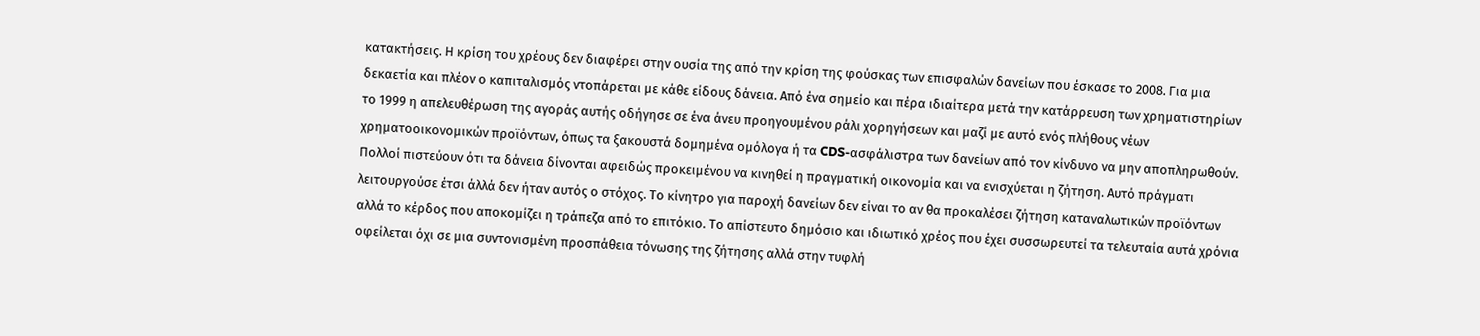κατακτήσεις. Η κρίση του χρέους δεν διαφέρει στην ουσία της από την κρίση της φούσκας των επισφαλών δανείων που έσκασε το 2008. Για μια δεκαετία και πλέον ο καπιταλισμός ντοπάρεται με κάθε είδους δάνεια. Από ένα σημείο και πέρα ιδιαίτερα μετά την κατάρρευση των χρηματιστηρίων το 1999 η απελευθέρωση της αγοράς αυτής οδήγησε σε ένα άνευ προηγουμένου ράλι χορηγήσεων και μαζί με αυτό ενός πλήθους νέων χρηματοοικονομικών προϊόντων, όπως τα ξακουστά δομημένα ομόλογα ή τα CDS-ασφάλιστρα των δανείων από τον κίνδυνο να μην αποπληρωθούν.
Πολλοί πιστεύουν ότι τα δάνεια δίνονται αφειδώς προκειμένου να κινηθεί η πραγματική οικονομία και να ενισχύεται η ζήτηση. Αυτό πράγματι λειτουργούσε έτσι άλλά δεν ήταν αυτός ο στόχος. Το κίνητρο για παροχή δανείων δεν είναι το αν θα προκαλέσει ζήτηση καταναλωτικών προϊόντων αλλά το κέρδος που αποκομίζει η τράπεζα από το επιτόκιο. Το απίστευτο δημόσιο και ιδιωτικό χρέος που έχει συσσωρευτεί τα τελευταία αυτά χρόνια οφείλεται όχι σε μια συντονισμένη προσπάθεια τόνωσης της ζήτησης αλλά στην τυφλή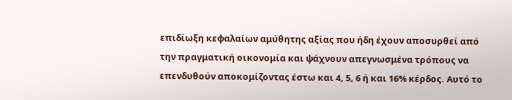επιδίωξη κεφαλαίων αμύθητης αξίας που ήδη έχουν αποσυρθεί από την πραγματική οικονομία και ψάχνουν απεγνωσμένα τρόπους να επενδυθούν αποκομίζοντας έστω και 4, 5, 6 ή και 16% κέρδος. Αυτό το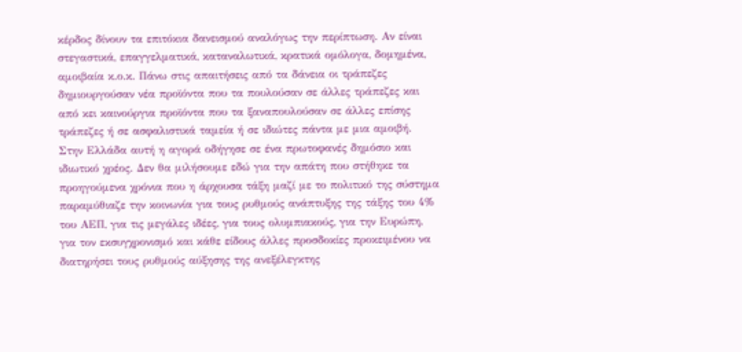κέρδος δίνουν τα επιτόκια δανεισμού αναλόγως την περίπτωση. Αν είναι στεγαστικά, επαγγελματικά, καταναλωτικά, κρατικά ομόλογα, δομημένα, αμοιβαία κ.ο.κ. Πάνω στις απαιτήσεις από τα δάνεια οι τράπεζες δημιουργούσαν νέα προϊόντα που τα πουλούσαν σε άλλες τράπεζες και από κει καινούργια προϊόντα που τα ξαναπουλούσαν σε άλλες επίσης τράπεζες ή σε ασφαλιστικά ταμεία ή σε ιδιώτες πάντα με μια αμοιβή. Στην Ελλάδα αυτή η αγορά οδήγησε σε ένα πρωτοφανές δημόσιο και ιδιωτικό χρέος. Δεν θα μιλήσουμε εδώ για την απάτη που στήθηκε τα προηγούμενα χρόνια που η άρχουσα τάξη μαζί με το πολιτικό της σύστημα παραμύθιαζε την κοινωνία για τους ρυθμούς ανάπτυξης της τάξης του 4% του ΑΕΠ, για τις μεγάλες ιδέες, για τους ολυμπιακούς, για την Ευρώπη, για τον εκσυγχρονισμό και κάθε είδους άλλες προσδοκίες προκειμένου να διατηρήσει τους ρυθμούς αύξησης της ανεξέλεγκτης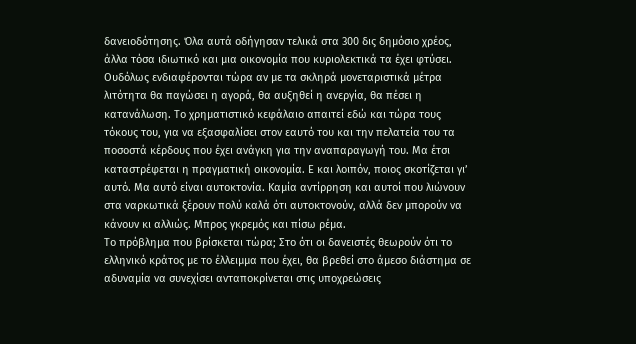δανειοδότησης. Όλα αυτά οδήγησαν τελικά στα 300 δις δημόσιο χρέος, άλλα τόσα ιδιωτικό και μια οικονομία που κυριολεκτικά τα έχει φτύσει. Ουδόλως ενδιαφέρονται τώρα αν με τα σκληρά μονεταριστικά μέτρα λιτότητα θα παγώσει η αγορά, θα αυξηθεί η ανεργία, θα πέσει η κατανάλωση. Το χρηματιστικό κεφάλαιο απαιτεί εδώ και τώρα τους τόκους του, για να εξασφαλίσει στον εαυτό του και την πελατεία του τα ποσοστά κέρδους που έχει ανάγκη για την αναπαραγωγή του. Μα έτσι καταστρέφεται η πραγματική οικονομία. Ε και λοιπόν, ποιος σκοτίζεται γι’ αυτό. Μα αυτό είναι αυτοκτονία. Καμία αντίρρηση και αυτοί που λιώνουν στα ναρκωτικά ξέρουν πολύ καλά ότι αυτοκτονούν, αλλά δεν μπορούν να κάνουν κι αλλιώς. Μπρος γκρεμός και πίσω ρέμα.
Το πρόβλημα που βρίσκεται τώρα; Στο ότι οι δανειστές θεωρούν ότι το ελληνικό κράτος με το έλλειμμα που έχει, θα βρεθεί στο άμεσο διάστημα σε αδυναμία να συνεχίσει ανταποκρίνεται στις υποχρεώσεις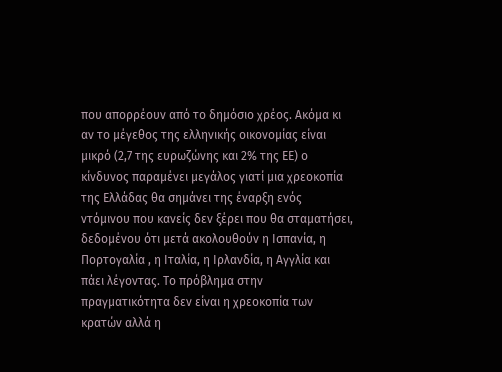που απορρέουν από το δημόσιο χρέος. Ακόμα κι αν το μέγεθος της ελληνικής οικονομίας είναι μικρό (2,7 της ευρωζώνης και 2% της ΕΕ) ο κίνδυνος παραμένει μεγάλος γιατί μια χρεοκοπία της Ελλάδας θα σημάνει της έναρξη ενός ντόμινου που κανείς δεν ξέρει που θα σταματήσει, δεδομένου ότι μετά ακολουθούν η Ισπανία, η Πορτογαλία , η Ιταλία, η Ιρλανδία, η Αγγλία και πάει λέγοντας. Το πρόβλημα στην πραγματικότητα δεν είναι η χρεοκοπία των κρατών αλλά η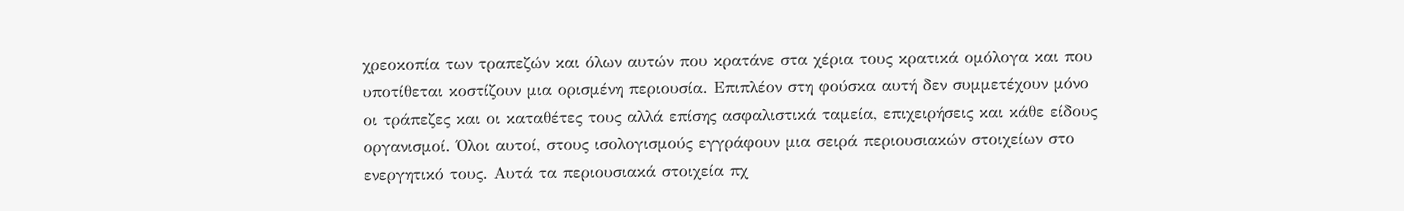χρεοκοπία των τραπεζών και όλων αυτών που κρατάνε στα χέρια τους κρατικά ομόλογα και που υποτίθεται κοστίζουν μια ορισμένη περιουσία. Επιπλέον στη φούσκα αυτή δεν συμμετέχουν μόνο οι τράπεζες και οι καταθέτες τους αλλά επίσης ασφαλιστικά ταμεία, επιχειρήσεις και κάθε είδους οργανισμοί. Όλοι αυτοί, στους ισολογισμούς εγγράφουν μια σειρά περιουσιακών στοιχείων στο ενεργητικό τους. Αυτά τα περιουσιακά στοιχεία πχ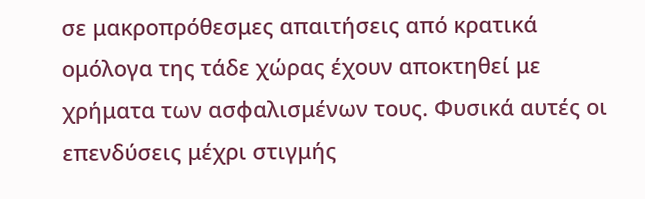σε μακροπρόθεσμες απαιτήσεις από κρατικά ομόλογα της τάδε χώρας έχουν αποκτηθεί με χρήματα των ασφαλισμένων τους. Φυσικά αυτές οι επενδύσεις μέχρι στιγμής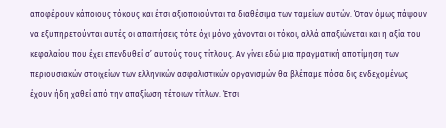αποφέρουν κάποιους τόκους και έτσι αξιοποιούνται τα διαθέσιμα των ταμείων αυτών. Όταν όμως πάψουν να εξυπηρετούνται αυτές οι απαιτήσεις τότε όχι μόνο χάνονται οι τόκοι, αλλά απαξιώνεται και η αξία του κεφαλαίου που έχει επενδυθεί σ’ αυτούς τους τίτλους. Αν γίνει εδώ μια πραγματική αποτίμηση των περιουσιακών στοιχείων των ελληνικών ασφαλιστικών οργανισμών θα βλέπαμε πόσα δις ενδεχομένως έχουν ήδη χαθεί από την απαξίωση τέτοιων τίτλων. Έτσι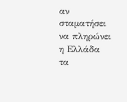αν σταματήσει να πληρώνει η Ελλάδα τα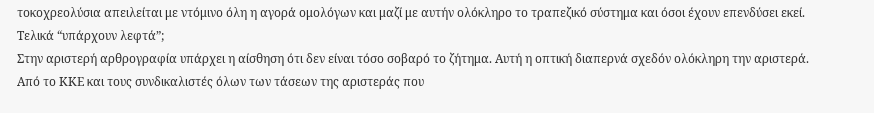τοκοχρεολύσια απειλείται με ντόμινο όλη η αγορά ομολόγων και μαζί με αυτήν ολόκληρο το τραπεζικό σύστημα και όσοι έχουν επενδύσει εκεί.
Τελικά “υπάρχουν λεφτά”;
Στην αριστερή αρθρογραφία υπάρχει η αίσθηση ότι δεν είναι τόσο σοβαρό το ζήτημα. Αυτή η οπτική διαπερνά σχεδόν ολόκληρη την αριστερά. Από το ΚΚΕ και τους συνδικαλιστές όλων των τάσεων της αριστεράς που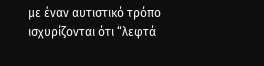με έναν αυτιστικό τρόπο ισχυρίζονται ότι “λεφτά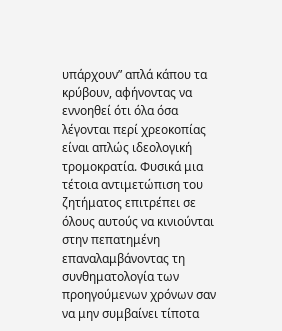υπάρχουν” απλά κάπου τα κρύβουν, αφήνοντας να εννοηθεί ότι όλα όσα λέγονται περί χρεοκοπίας είναι απλώς ιδεολογική τρομοκρατία. Φυσικά μια τέτοια αντιμετώπιση του ζητήματος επιτρέπει σε όλους αυτούς να κινιούνται στην πεπατημένη επαναλαμβάνοντας τη συνθηματολογία των προηγούμενων χρόνων σαν να μην συμβαίνει τίποτα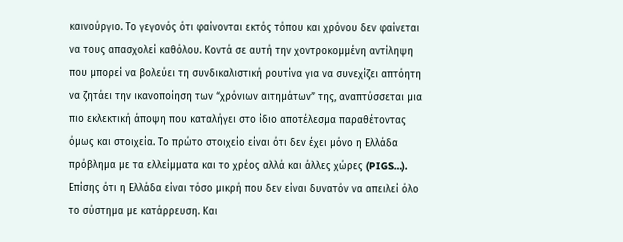καινούργιο. Το γεγονός ότι φαίνονται εκτός τόπου και χρόνου δεν φαίνεται να τους απασχολεί καθόλου. Κοντά σε αυτή την χοντροκομμένη αντίληψη που μπορεί να βολεύει τη συνδικαλιστική ρουτίνα για να συνεχίζει απτόητη να ζητάει την ικανοποίηση των “χρόνιων αιτημάτων” της, αναπτύσσεται μια πιο εκλεκτική άποψη που καταλήγει στο ίδιο αποτέλεσμα παραθέτοντας όμως και στοιχεία. Το πρώτο στοιχείο είναι ότι δεν έχει μόνο η Ελλάδα πρόβλημα με τα ελλείμματα και το χρέος αλλά και άλλες χώρες (PIGS…). Επίσης ότι η Ελλάδα είναι τόσο μικρή που δεν είναι δυνατόν να απειλεί όλο το σύστημα με κατάρρευση. Και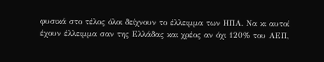φυσικά στο τέλος όλοι δείχνουν το έλλειμμα των ΗΠΑ. Να κι αυτοί έχουν έλλειμμα σαν της Ελλάδας και χρέος αν όχι 120% του ΑΕΠ,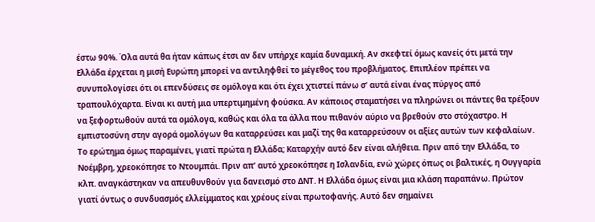έστω 90%. Όλα αυτά θα ήταν κάπως έτσι αν δεν υπήρχε καμία δυναμική. Αν σκεφτεί όμως κανείς ότι μετά την Ελλάδα έρχεται η μισή Ευρώπη μπορεί να αντιληφθεί το μέγεθος του προβλήματος. Επιπλέον πρέπει να συνυπολογίσει ότι οι επενδύσεις σε ομόλογα και ότι έχει χτιστεί πάνω σ’ αυτά είναι ένας πύργος από τραπουλόχαρτα. Είναι κι αυτή μια υπερτιμημένη φούσκα. Αν κάποιος σταματήσει να πληρώνει οι πάντες θα τρέξουν να ξεφορτωθούν αυτά τα ομόλογα, καθώς και όλα τα άλλα που πιθανόν αύριο να βρεθούν στο στόχαστρο. Η εμπιστοσύνη στην αγορά ομολόγων θα καταρρεύσει και μαζί της θα καταρρεύσουν οι αξίες αυτών των κεφαλαίων.
Το ερώτημα όμως παραμένει, γιατί πρώτα η Ελλάδα; Καταρχήν αυτό δεν είναι αλήθεια. Πριν από την Ελλάδα, το Νοέμβρη, χρεοκόπησε το Ντουμπάι. Πριν απ’ αυτό χρεοκόπησε η Ισλανδία, ενώ χώρες όπως οι βαλτικές, η Ουγγαρία κλπ. αναγκάστηκαν να απευθυνθούν για δανεισμό στο ΔΝΤ. Η Ελλάδα όμως είναι μια κλάση παραπάνω. Πρώτον γιατί όντως ο συνδυασμός ελλείμματος και χρέους είναι πρωτοφανής. Αυτό δεν σημαίνει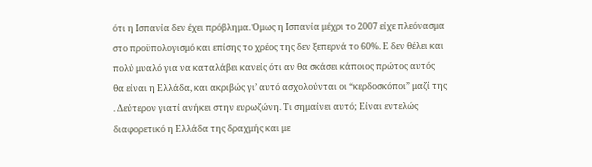ότι η Ισπανία δεν έχει πρόβλημα. Όμως η Ισπανία μέχρι το 2007 είχε πλεόνασμα στο προϋπολογισμό και επίσης το χρέος της δεν ξεπερνά το 60%. Ε δεν θέλει και πολύ μυαλό για να καταλάβει κανείς ότι αν θα σκάσει κάποιος πρώτος αυτός θα είναι η Ελλάδα, και ακριβώς γι’ αυτό ασχολούνται οι “κερδοσκόποι” μαζί της . Δεύτερον γιατί ανήκει στην ευρωζώνη. Τι σημαίνει αυτό; Είναι εντελώς διαφορετικό η Ελλάδα της δραχμής και με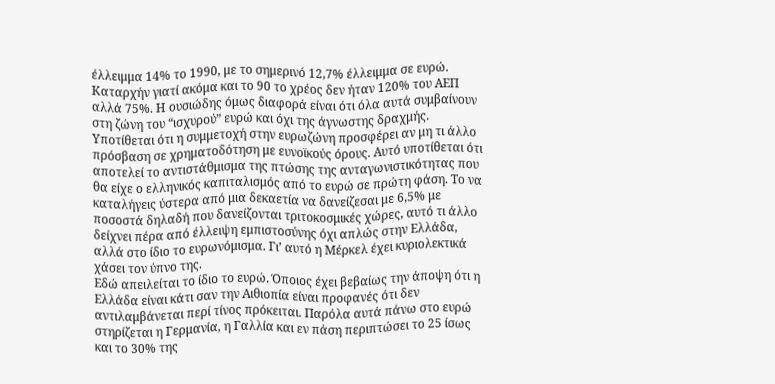έλλειμμα 14% το 1990, με το σημερινό 12,7% έλλειμμα σε ευρώ. Καταρχήν γιατί ακόμα και το 90 το χρέος δεν ήταν 120% του ΑΕΠ αλλά 75%. Η ουσιώδης όμως διαφορά είναι ότι όλα αυτά συμβαίνουν στη ζώνη του “ισχυρού” ευρώ και όχι της άγνωστης δραχμής. Υποτίθεται ότι η συμμετοχή στην ευρωζώνη προσφέρει αν μη τι άλλο πρόσβαση σε χρηματοδότηση με ευνοϊκούς όρους. Αυτό υποτίθεται ότι αποτελεί το αντιστάθμισμα της πτώσης της ανταγωνιστικότητας που θα είχε ο ελληνικός καπιταλισμός από το ευρώ σε πρώτη φάση. Το να καταλήγεις ύστερα από μια δεκαετία να δανείζεσαι με 6,5% με ποσοστά δηλαδή που δανείζονται τριτοκοσμικές χώρες, αυτό τι άλλο δείχνει πέρα από έλλειψη εμπιστοσύνης όχι απλώς στην Ελλάδα, αλλά στο ίδιο το ευρωνόμισμα. Γι’ αυτό η Μέρκελ έχει κυριολεκτικά χάσει τον ύπνο της.
Εδώ απειλείται το ίδιο το ευρώ. Όποιος έχει βεβαίως την άποψη ότι η Ελλάδα είναι κάτι σαν την Αιθιοπία είναι προφανές ότι δεν αντιλαμβάνεται περί τίνος πρόκειται. Παρόλα αυτά πάνω στο ευρώ στηρίζεται η Γερμανία, η Γαλλία και εν πάση περιπτώσει το 25 ίσως και το 30% της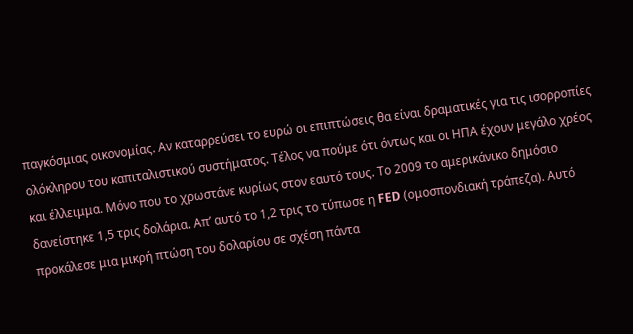παγκόσμιας οικονομίας. Αν καταρρεύσει το ευρώ οι επιπτώσεις θα είναι δραματικές για τις ισορροπίες ολόκληρου του καπιταλιστικού συστήματος. Τέλος να πούμε ότι όντως και οι ΗΠΑ έχουν μεγάλο χρέος και έλλειμμα. Μόνο που το χρωστάνε κυρίως στον εαυτό τους. Το 2009 το αμερικάνικο δημόσιο δανείστηκε 1,5 τρις δολάρια. Απ’ αυτό το 1,2 τρις το τύπωσε η FED (ομοσπονδιακή τράπεζα). Αυτό προκάλεσε μια μικρή πτώση του δολαρίου σε σχέση πάντα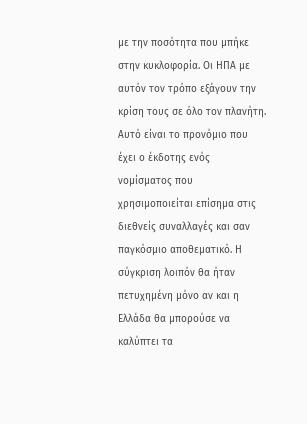με την ποσότητα που μπήκε στην κυκλοφορία. Οι ΗΠΑ με αυτόν τον τρόπο εξάγουν την κρίση τους σε όλο τον πλανήτη. Αυτό είναι το προνόμιο που έχει ο έκδοτης ενός νομίσματος που χρησιμοποιείται επίσημα στις διεθνείς συναλλαγές και σαν παγκόσμιο αποθεματικό. Η σύγκριση λοιπόν θα ήταν πετυχημένη μόνο αν και η Ελλάδα θα μπορούσε να καλύπτει τα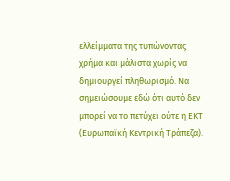ελλείμματα της τυπώνοντας χρήμα και μάλιστα χωρίς να δημιουργεί πληθωρισμό. Να σημειώσουμε εδώ ότι αυτό δεν μπορεί να το πετύχει ούτε η ΕΚΤ (Ευρωπαϊκή Κεντρική Τράπεζα).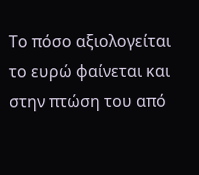Το πόσο αξιολογείται το ευρώ φαίνεται και στην πτώση του από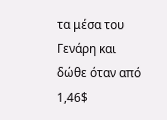τα μέσα του Γενάρη και δώθε όταν από 1,46$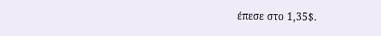έπεσε στο 1,35$.